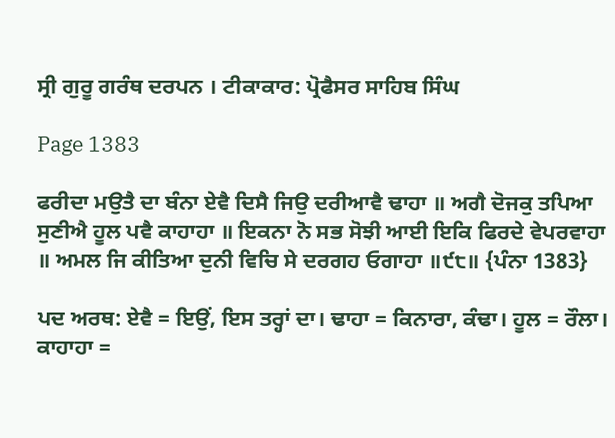ਸ੍ਰੀ ਗੁਰੂ ਗਰੰਥ ਦਰਪਨ । ਟੀਕਾਕਾਰ: ਪ੍ਰੋਫੈਸਰ ਸਾਹਿਬ ਸਿੰਘ

Page 1383

ਫਰੀਦਾ ਮਉਤੈ ਦਾ ਬੰਨਾ ਏਵੈ ਦਿਸੈ ਜਿਉ ਦਰੀਆਵੈ ਢਾਹਾ ॥ ਅਗੈ ਦੋਜਕੁ ਤਪਿਆ ਸੁਣੀਐ ਹੂਲ ਪਵੈ ਕਾਹਾਹਾ ॥ ਇਕਨਾ ਨੋ ਸਭ ਸੋਝੀ ਆਈ ਇਕਿ ਫਿਰਦੇ ਵੇਪਰਵਾਹਾ ॥ ਅਮਲ ਜਿ ਕੀਤਿਆ ਦੁਨੀ ਵਿਚਿ ਸੇ ਦਰਗਹ ਓਗਾਹਾ ॥੯੮॥ {ਪੰਨਾ 1383}

ਪਦ ਅਰਥ: ਏਵੈ = ਇਉਂ, ਇਸ ਤਰ੍ਹਾਂ ਦਾ। ਢਾਹਾ = ਕਿਨਾਰਾ, ਕੰਢਾ। ਹੂਲ = ਰੌਲਾ। ਕਾਹਾਹਾ =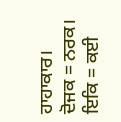ਹਾਹਾਕਾਰ। ਦੋਜਕ = ਨਰਕ। ਇਕਿ = ਕਈ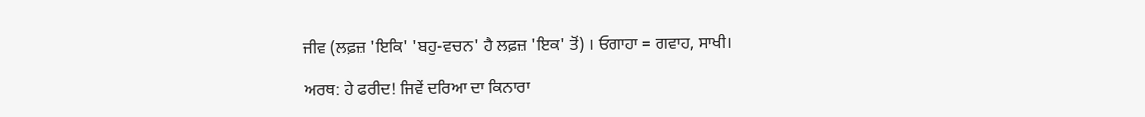ਜੀਵ (ਲਫ਼ਜ਼ 'ਇਕਿ' 'ਬਹੁ-ਵਚਨ' ਹੈ ਲਫ਼ਜ਼ 'ਇਕ' ਤੋਂ) । ਓਗਾਹਾ = ਗਵਾਹ, ਸਾਖੀ।

ਅਰਥ: ਹੇ ਫਰੀਦ! ਜਿਵੇਂ ਦਰਿਆ ਦਾ ਕਿਨਾਰਾ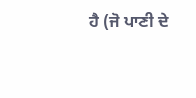ਹੈ (ਜੋ ਪਾਣੀ ਦੇ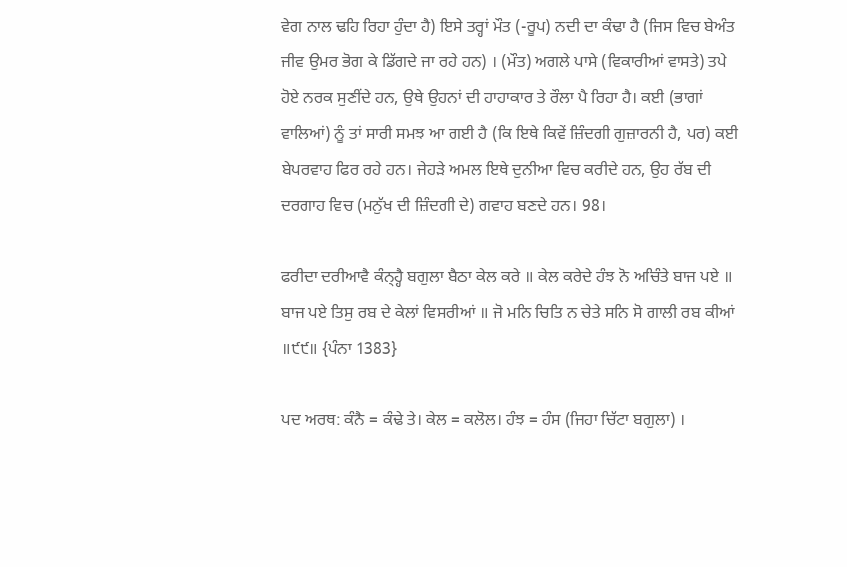ਵੇਗ ਨਾਲ ਢਹਿ ਰਿਹਾ ਹੁੰਦਾ ਹੈ) ਇਸੇ ਤਰ੍ਹਾਂ ਮੌਤ (-ਰੂਪ) ਨਦੀ ਦਾ ਕੰਢਾ ਹੈ (ਜਿਸ ਵਿਚ ਬੇਅੰਤ ਜੀਵ ਉਮਰ ਭੋਗ ਕੇ ਡਿੱਗਦੇ ਜਾ ਰਹੇ ਹਨ) । (ਮੌਤ) ਅਗਲੇ ਪਾਸੇ (ਵਿਕਾਰੀਆਂ ਵਾਸਤੇ) ਤਪੇ ਹੋਏ ਨਰਕ ਸੁਣੀਂਦੇ ਹਨ, ਉਥੇ ਉਹਨਾਂ ਦੀ ਹਾਹਾਕਾਰ ਤੇ ਰੌਲਾ ਪੈ ਰਿਹਾ ਹੈ। ਕਈ (ਭਾਗਾਂ ਵਾਲਿਆਂ) ਨੂੰ ਤਾਂ ਸਾਰੀ ਸਮਝ ਆ ਗਈ ਹੈ (ਕਿ ਇਥੇ ਕਿਵੇਂ ਜ਼ਿੰਦਗੀ ਗੁਜ਼ਾਰਨੀ ਹੈ, ਪਰ) ਕਈ ਬੇਪਰਵਾਹ ਫਿਰ ਰਹੇ ਹਨ। ਜੇਹੜੇ ਅਮਲ ਇਥੇ ਦੁਨੀਆ ਵਿਚ ਕਰੀਦੇ ਹਨ, ਉਹ ਰੱਬ ਦੀ ਦਰਗਾਹ ਵਿਚ (ਮਨੁੱਖ ਦੀ ਜ਼ਿੰਦਗੀ ਦੇ) ਗਵਾਹ ਬਣਦੇ ਹਨ। 98।

ਫਰੀਦਾ ਦਰੀਆਵੈ ਕੰਨ੍ਹ੍ਹੈ ਬਗੁਲਾ ਬੈਠਾ ਕੇਲ ਕਰੇ ॥ ਕੇਲ ਕਰੇਦੇ ਹੰਝ ਨੋ ਅਚਿੰਤੇ ਬਾਜ ਪਏ ॥ ਬਾਜ ਪਏ ਤਿਸੁ ਰਬ ਦੇ ਕੇਲਾਂ ਵਿਸਰੀਆਂ ॥ ਜੋ ਮਨਿ ਚਿਤਿ ਨ ਚੇਤੇ ਸਨਿ ਸੋ ਗਾਲੀ ਰਬ ਕੀਆਂ ॥੯੯॥ {ਪੰਨਾ 1383}

ਪਦ ਅਰਥ: ਕੰਨੈ = ਕੰਢੇ ਤੇ। ਕੇਲ = ਕਲੋਲ। ਹੰਝ = ਹੰਸ (ਜਿਹਾ ਚਿੱਟਾ ਬਗੁਲਾ) ।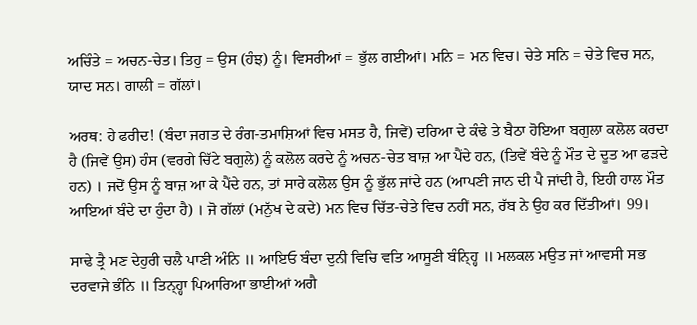ਅਚਿੰਤੇ = ਅਚਨ-ਚੇਤ। ਤਿਹੁ = ਉਸ (ਹੰਝ) ਨੂੰ। ਵਿਸਰੀਆਂ = ਭੁੱਲ ਗਈਆਂ। ਮਨਿ = ਮਨ ਵਿਚ। ਚੇਤੇ ਸਨਿ = ਚੇਤੇ ਵਿਚ ਸਨ, ਯਾਦ ਸਨ। ਗਾਲੀ = ਗੱਲਾਂ।

ਅਰਥ: ਹੇ ਫਰੀਦ! (ਬੰਦਾ ਜਗਤ ਦੇ ਰੰਗ-ਤਮਾਸ਼ਿਆਂ ਵਿਚ ਮਸਤ ਹੈ, ਜਿਵੇਂ) ਦਰਿਆ ਦੇ ਕੰਢੇ ਤੇ ਬੈਠਾ ਹੋਇਆ ਬਗੁਲਾ ਕਲੋਲ ਕਰਦਾ ਹੈ (ਜਿਵੇਂ ਉਸ) ਹੰਸ (ਵਰਗੇ ਚਿੱਟੇ ਬਗੁਲੇ) ਨੂੰ ਕਲੋਲ ਕਰਦੇ ਨੂੰ ਅਚਨ-ਚੇਤ ਬਾਜ਼ ਆ ਪੈਂਦੇ ਹਨ, (ਤਿਵੇਂ ਬੰਦੇ ਨੂੰ ਮੌਤ ਦੇ ਦੂਤ ਆ ਫੜਦੇ ਹਨ) । ਜਦੋਂ ਉਸ ਨੂੰ ਬਾਜ਼ ਆ ਕੇ ਪੈਂਦੇ ਹਨ, ਤਾਂ ਸਾਰੇ ਕਲੋਲ ਉਸ ਨੂੰ ਭੁੱਲ ਜਾਂਦੇ ਹਨ (ਆਪਣੀ ਜਾਨ ਦੀ ਪੈ ਜਾਂਦੀ ਹੈ, ਇਹੀ ਹਾਲ ਮੌਤ ਆਇਆਂ ਬੰਦੇ ਦਾ ਹੁੰਦਾ ਹੈ) । ਜੋ ਗੱਲਾਂ (ਮਨੁੱਖ ਦੇ ਕਦੇ) ਮਨ ਵਿਚ ਚਿੱਤ-ਚੇਤੇ ਵਿਚ ਨਹੀਂ ਸਨ, ਰੱਬ ਨੇ ਉਹ ਕਰ ਦਿੱਤੀਆਂ। 99।

ਸਾਢੇ ਤ੍ਰੈ ਮਣ ਦੇਹੁਰੀ ਚਲੈ ਪਾਣੀ ਅੰਨਿ ॥ ਆਇਓ ਬੰਦਾ ਦੁਨੀ ਵਿਚਿ ਵਤਿ ਆਸੂਣੀ ਬੰਨ੍ਹ੍ਹਿ ॥ ਮਲਕਲ ਮਉਤ ਜਾਂ ਆਵਸੀ ਸਭ ਦਰਵਾਜੇ ਭੰਨਿ ॥ ਤਿਨ੍ਹ੍ਹਾ ਪਿਆਰਿਆ ਭਾਈਆਂ ਅਗੈ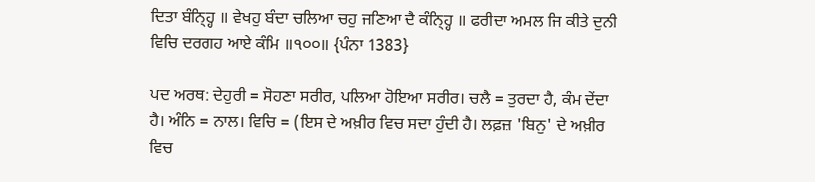ਦਿਤਾ ਬੰਨ੍ਹ੍ਹਿ ॥ ਵੇਖਹੁ ਬੰਦਾ ਚਲਿਆ ਚਹੁ ਜਣਿਆ ਦੈ ਕੰਨ੍ਹ੍ਹਿ ॥ ਫਰੀਦਾ ਅਮਲ ਜਿ ਕੀਤੇ ਦੁਨੀ ਵਿਚਿ ਦਰਗਹ ਆਏ ਕੰਮਿ ॥੧੦੦॥ {ਪੰਨਾ 1383}

ਪਦ ਅਰਥ: ਦੇਹੁਰੀ = ਸੋਹਣਾ ਸਰੀਰ, ਪਲਿਆ ਹੋਇਆ ਸਰੀਰ। ਚਲੈ = ਤੁਰਦਾ ਹੈ, ਕੰਮ ਦੇਂਦਾ ਹੈ। ਅੰਨਿ = ਨਾਲ। ਵਿਚਿ = (ਇਸ ਦੇ ਅਖ਼ੀਰ ਵਿਚ ਸਦਾ ਹੁੰਦੀ ਹੈ। ਲਫ਼ਜ਼ 'ਬਿਨੁ' ਦੇ ਅਖ਼ੀਰ ਵਿਚ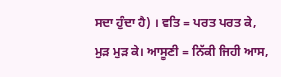ਸਦਾ ਹੁੰਦਾ ਹੈ) । ਵਤਿ = ਪਰਤ ਪਰਤ ਕੇ, ਮੁੜ ਮੁੜ ਕੇ। ਆਸੂਣੀ = ਨਿੱਕੀ ਜਿਹੀ ਆਸ,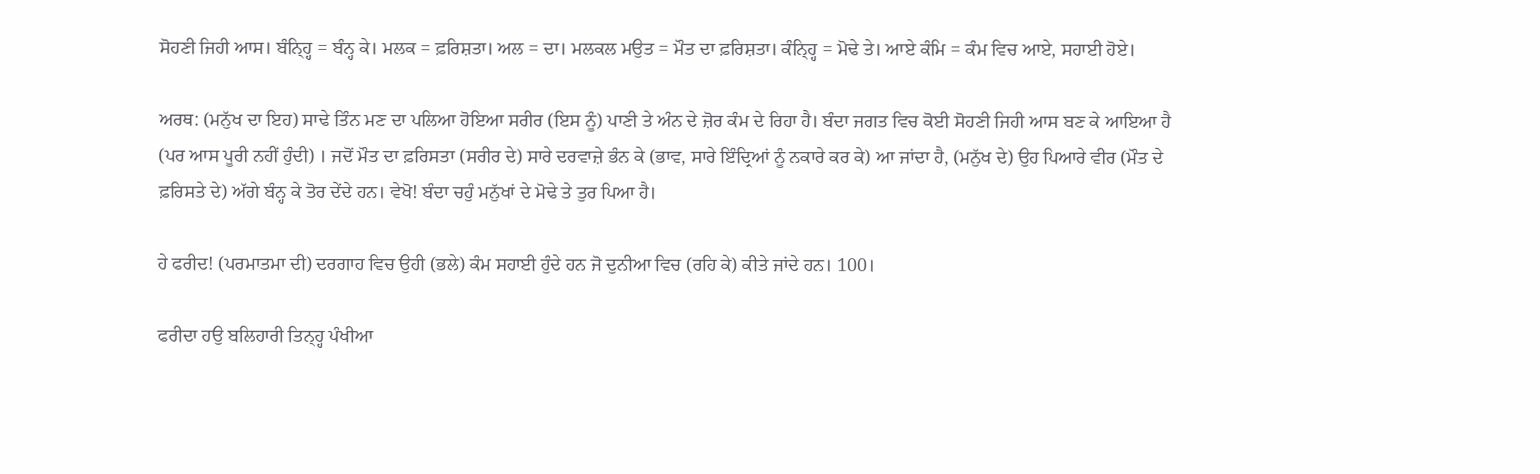ਸੋਹਣੀ ਜਿਹੀ ਆਸ। ਬੰਨ੍ਹ੍ਹਿ = ਬੰਨ੍ਹ ਕੇ। ਮਲਕ = ਫ਼ਰਿਸ਼ਤਾ। ਅਲ = ਦਾ। ਮਲਕਲ ਮਉਤ = ਮੌਤ ਦਾ ਫ਼ਰਿਸ਼ਤਾ। ਕੰਨ੍ਹ੍ਹਿ = ਮੋਢੇ ਤੇ। ਆਏ ਕੰਮਿ = ਕੰਮ ਵਿਚ ਆਏ, ਸਹਾਈ ਹੋਏ।

ਅਰਥ: (ਮਨੁੱਖ ਦਾ ਇਹ) ਸਾਢੇ ਤਿੰਨ ਮਣ ਦਾ ਪਲਿਆ ਹੋਇਆ ਸਰੀਰ (ਇਸ ਨੂੰ) ਪਾਣੀ ਤੇ ਅੰਨ ਦੇ ਜ਼ੋਰ ਕੰਮ ਦੇ ਰਿਹਾ ਹੈ। ਬੰਦਾ ਜਗਤ ਵਿਚ ਕੋਈ ਸੋਹਣੀ ਜਿਹੀ ਆਸ ਬਣ ਕੇ ਆਇਆ ਹੈ (ਪਰ ਆਸ ਪੂਰੀ ਨਹੀਂ ਹੁੰਦੀ) । ਜਦੋਂ ਮੌਤ ਦਾ ਫ਼ਰਿਸਤਾ (ਸਰੀਰ ਦੇ) ਸਾਰੇ ਦਰਵਾਜ਼ੇ ਭੰਨ ਕੇ (ਭਾਵ, ਸਾਰੇ ਇੰਦ੍ਰਿਆਂ ਨੂੰ ਨਕਾਰੇ ਕਰ ਕੇ) ਆ ਜਾਂਦਾ ਹੈ, (ਮਨੁੱਖ ਦੇ) ਉਹ ਪਿਆਰੇ ਵੀਰ (ਮੌਤ ਦੇ ਫ਼ਰਿਸਤੇ ਦੇ) ਅੱਗੇ ਬੰਨ੍ਹ ਕੇ ਤੋਰ ਦੇਂਦੇ ਹਨ। ਵੇਖੋ! ਬੰਦਾ ਚਹੁੰ ਮਨੁੱਖਾਂ ਦੇ ਮੋਢੇ ਤੇ ਤੁਰ ਪਿਆ ਹੈ।

ਹੇ ਫਰੀਦ! (ਪਰਮਾਤਮਾ ਦੀ) ਦਰਗਾਹ ਵਿਚ ਉਹੀ (ਭਲੇ) ਕੰਮ ਸਹਾਈ ਹੁੰਦੇ ਹਨ ਜੋ ਦੁਨੀਆ ਵਿਚ (ਰਹਿ ਕੇ) ਕੀਤੇ ਜਾਂਦੇ ਹਨ। 100।

ਫਰੀਦਾ ਹਉ ਬਲਿਹਾਰੀ ਤਿਨ੍ਹ੍ਹ ਪੰਖੀਆ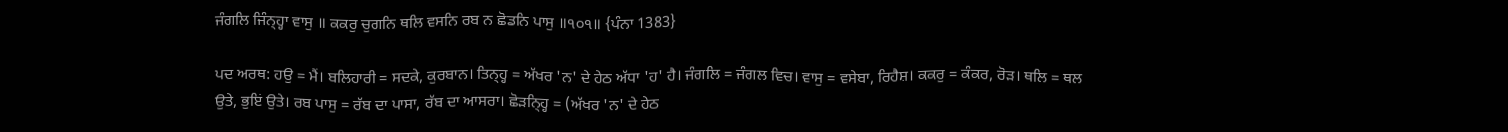ਜੰਗਲਿ ਜਿੰਨ੍ਹ੍ਹਾ ਵਾਸੁ ॥ ਕਕਰੁ ਚੁਗਨਿ ਥਲਿ ਵਸਨਿ ਰਬ ਨ ਛੋਡਨਿ ਪਾਸੁ ॥੧੦੧॥ {ਪੰਨਾ 1383}

ਪਦ ਅਰਥ: ਹਉ = ਮੈਂ। ਬਲਿਹਾਰੀ = ਸਦਕੇ, ਕੁਰਬਾਨ। ਤਿਨ੍ਹ੍ਹ = ਅੱਖਰ 'ਨ' ਦੇ ਹੇਠ ਅੱਧਾ 'ਹ' ਹੈ। ਜੰਗਲਿ = ਜੰਗਲ ਵਿਚ। ਵਾਸੁ = ਵਸੇਬਾ, ਰਿਹੈਸ਼। ਕਕਰੁ = ਕੰਕਰ, ਰੋੜ। ਥਲਿ = ਥਲ ਉਤੇ, ਭੁਇਂ ਉਤੇ। ਰਬ ਪਾਸੁ = ਰੱਬ ਦਾ ਪਾਸਾ, ਰੱਬ ਦਾ ਆਸਰਾ। ਛੋੜਨ੍ਹ੍ਹਿ = (ਅੱਖਰ 'ਨ' ਦੇ ਹੇਠ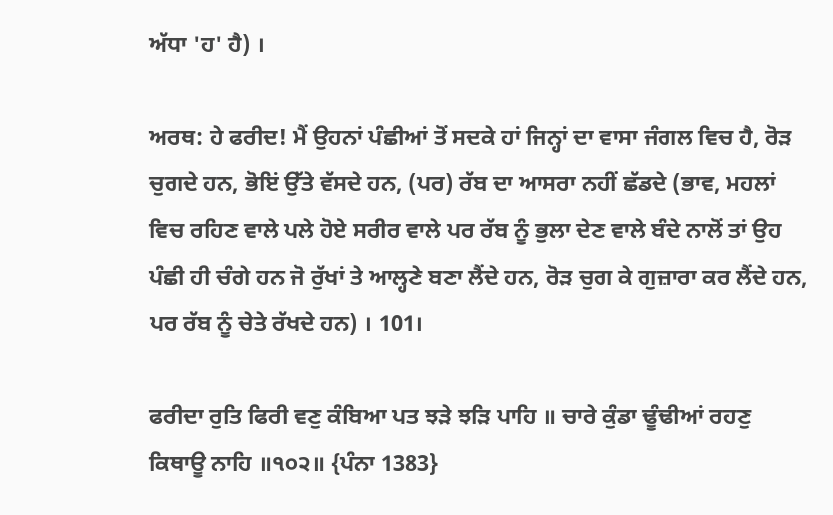ਅੱਧਾ 'ਹ' ਹੈ) ।

ਅਰਥ: ਹੇ ਫਰੀਦ! ਮੈਂ ਉਹਨਾਂ ਪੰਛੀਆਂ ਤੋਂ ਸਦਕੇ ਹਾਂ ਜਿਨ੍ਹਾਂ ਦਾ ਵਾਸਾ ਜੰਗਲ ਵਿਚ ਹੈ, ਰੋੜ ਚੁਗਦੇ ਹਨ, ਭੋਇਂ ਉੱਤੇ ਵੱਸਦੇ ਹਨ, (ਪਰ) ਰੱਬ ਦਾ ਆਸਰਾ ਨਹੀਂ ਛੱਡਦੇ (ਭਾਵ, ਮਹਲਾਂ ਵਿਚ ਰਹਿਣ ਵਾਲੇ ਪਲੇ ਹੋਏ ਸਰੀਰ ਵਾਲੇ ਪਰ ਰੱਬ ਨੂੰ ਭੁਲਾ ਦੇਣ ਵਾਲੇ ਬੰਦੇ ਨਾਲੋਂ ਤਾਂ ਉਹ ਪੰਛੀ ਹੀ ਚੰਗੇ ਹਨ ਜੋ ਰੁੱਖਾਂ ਤੇ ਆਲ੍ਹਣੇ ਬਣਾ ਲੈਂਦੇ ਹਨ, ਰੋੜ ਚੁਗ ਕੇ ਗੁਜ਼ਾਰਾ ਕਰ ਲੈਂਦੇ ਹਨ, ਪਰ ਰੱਬ ਨੂੰ ਚੇਤੇ ਰੱਖਦੇ ਹਨ) । 101।

ਫਰੀਦਾ ਰੁਤਿ ਫਿਰੀ ਵਣੁ ਕੰਬਿਆ ਪਤ ਝੜੇ ਝੜਿ ਪਾਹਿ ॥ ਚਾਰੇ ਕੁੰਡਾ ਢੂੰਢੀਆਂ ਰਹਣੁ ਕਿਥਾਊ ਨਾਹਿ ॥੧੦੨॥ {ਪੰਨਾ 1383}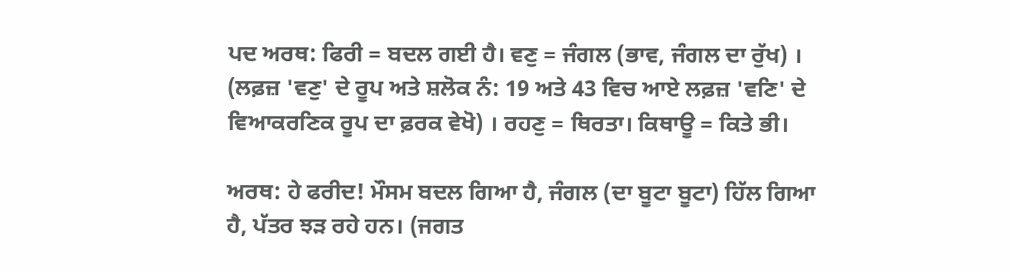ਪਦ ਅਰਥ: ਫਿਰੀ = ਬਦਲ ਗਈ ਹੈ। ਵਣੁ = ਜੰਗਲ (ਭਾਵ, ਜੰਗਲ ਦਾ ਰੁੱਖ) । (ਲਫ਼ਜ਼ 'ਵਣੁ' ਦੇ ਰੂਪ ਅਤੇ ਸ਼ਲੋਕ ਨੰ: 19 ਅਤੇ 43 ਵਿਚ ਆਏ ਲਫ਼ਜ਼ 'ਵਣਿ' ਦੇ ਵਿਆਕਰਣਿਕ ਰੂਪ ਦਾ ਫ਼ਰਕ ਵੇਖੋ) । ਰਹਣੁ = ਥਿਰਤਾ। ਕਿਥਾਊ = ਕਿਤੇ ਭੀ।

ਅਰਥ: ਹੇ ਫਰੀਦ! ਮੌਸਮ ਬਦਲ ਗਿਆ ਹੈ, ਜੰਗਲ (ਦਾ ਬੂਟਾ ਬੂਟਾ) ਹਿੱਲ ਗਿਆ ਹੈ, ਪੱਤਰ ਝੜ ਰਹੇ ਹਨ। (ਜਗਤ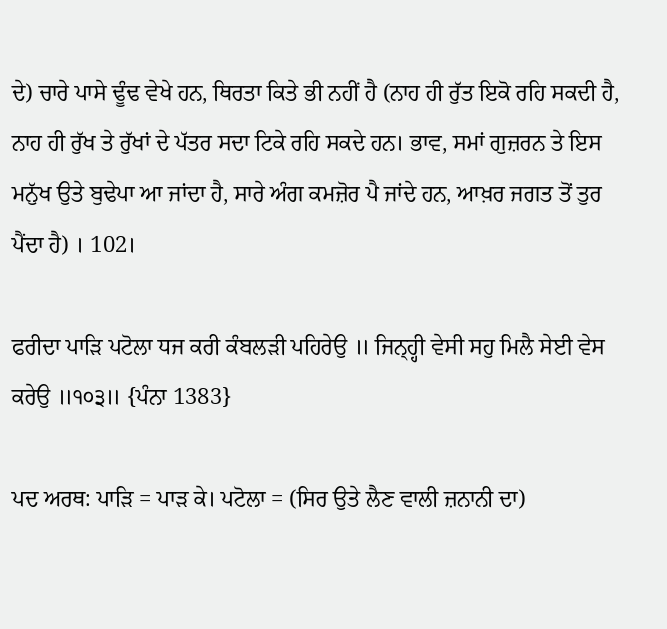ਦੇ) ਚਾਰੇ ਪਾਸੇ ਢੂੰਢ ਵੇਖੇ ਹਨ, ਥਿਰਤਾ ਕਿਤੇ ਭੀ ਨਹੀਂ ਹੈ (ਨਾਹ ਹੀ ਰੁੱਤ ਇਕੋ ਰਹਿ ਸਕਦੀ ਹੈ, ਨਾਹ ਹੀ ਰੁੱਖ ਤੇ ਰੁੱਖਾਂ ਦੇ ਪੱਤਰ ਸਦਾ ਟਿਕੇ ਰਹਿ ਸਕਦੇ ਹਨ। ਭਾਵ, ਸਮਾਂ ਗੁਜ਼ਰਨ ਤੇ ਇਸ ਮਨੁੱਖ ਉਤੇ ਬੁਢੇਪਾ ਆ ਜਾਂਦਾ ਹੈ, ਸਾਰੇ ਅੰਗ ਕਮਜ਼ੋਰ ਪੈ ਜਾਂਦੇ ਹਨ, ਆਖ਼ਰ ਜਗਤ ਤੋਂ ਤੁਰ ਪੈਂਦਾ ਹੈ) । 102।

ਫਰੀਦਾ ਪਾੜਿ ਪਟੋਲਾ ਧਜ ਕਰੀ ਕੰਬਲੜੀ ਪਹਿਰੇਉ ॥ ਜਿਨ੍ਹ੍ਹੀ ਵੇਸੀ ਸਹੁ ਮਿਲੈ ਸੇਈ ਵੇਸ ਕਰੇਉ ॥੧੦੩॥ {ਪੰਨਾ 1383}

ਪਦ ਅਰਥ: ਪਾੜਿ = ਪਾੜ ਕੇ। ਪਟੋਲਾ = (ਸਿਰ ਉਤੇ ਲੈਣ ਵਾਲੀ ਜ਼ਨਾਨੀ ਦਾ)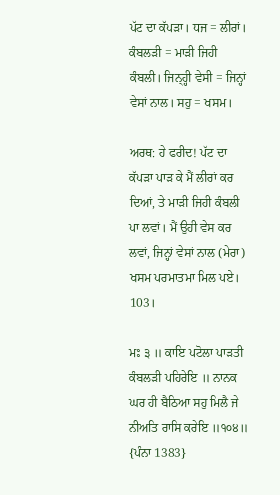ਪੱਟ ਦਾ ਕੱਪੜਾ। ਧਜ = ਲੀਰਾਂ। ਕੰਬਲੜੀ = ਮਾੜੀ ਜਿਹੀ ਕੰਬਲੀ। ਜਿਨ੍ਹ੍ਹੀ ਵੇਸੀ = ਜਿਨ੍ਹਾਂ ਵੇਸਾਂ ਨਾਲ। ਸਹੁ = ਖਸਮ।

ਅਰਥ: ਹੇ ਫਰੀਦ! ਪੱਟ ਦਾ ਕੱਪੜਾ ਪਾੜ ਕੇ ਮੈਂ ਲੀਰਾਂ ਕਰ ਦਿਆਂ, ਤੇ ਮਾੜੀ ਜਿਹੀ ਕੰਬਲੀ ਪਾ ਲਵਾਂ। ਮੈਂ ਉਹੀ ਵੇਸ ਕਰ ਲਵਾਂ, ਜਿਨ੍ਹਾਂ ਵੇਸਾਂ ਨਾਲ (ਮੇਰਾ) ਖਸਮ ਪਰਮਾਤਮਾ ਮਿਲ ਪਏ। 103।

ਮਃ ੩ ॥ ਕਾਇ ਪਟੋਲਾ ਪਾੜਤੀ ਕੰਬਲੜੀ ਪਹਿਰੇਇ ॥ ਨਾਨਕ ਘਰ ਹੀ ਬੈਠਿਆ ਸਹੁ ਮਿਲੈ ਜੇ ਨੀਅਤਿ ਰਾਸਿ ਕਰੇਇ ॥੧੦੪॥ {ਪੰਨਾ 1383}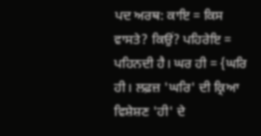ਪਦ ਅਰਥ: ਕਾਇ = ਕਿਸ ਵਾਸਤੇ? ਕਿਉਂ? ਪਹਿਰੇਇ = ਪਹਿਨਦੀ ਹੈ। ਘਰ ਹੀ = {ਘਰਿ ਹੀ। ਲਫ਼ਜ਼ 'ਘਰਿ' ਦੀ ਕ੍ਰਿਆ ਵਿਸ਼ੇਸ਼ਣ 'ਹੀ' ਦੇ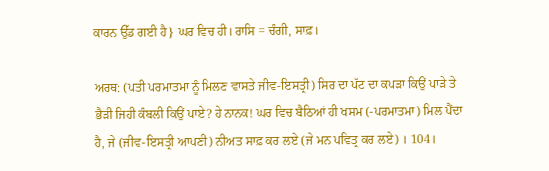ਕਾਰਨ ਉੱਡ ਗਈ ਹੈ} ਘਰ ਵਿਚ ਹੀ। ਰਾਸਿ = ਚੰਗੀ, ਸਾਫ਼।

ਅਰਥ: (ਪਤੀ ਪਰਮਾਤਮਾ ਨੂੰ ਮਿਲਣ ਵਾਸਤੇ ਜੀਵ-ਇਸਤ੍ਰੀ) ਸਿਰ ਦਾ ਪੱਟ ਦਾ ਕਪੜਾ ਕਿਉਂ ਪਾੜੇ ਤੇ ਭੈੜੀ ਜਿਹੀ ਕੰਬਲੀ ਕਿਉਂ ਪਾਏ? ਹੇ ਨਾਨਕ! ਘਰ ਵਿਚ ਬੈਠਿਆਂ ਹੀ ਖਸਮ (-ਪਰਮਾਤਮਾ) ਮਿਲ ਪੈਂਦਾ ਹੈ, ਜੇ (ਜੀਵ-ਇਸਤ੍ਰੀ ਆਪਣੀ) ਨੀਅਤ ਸਾਫ਼ ਕਰ ਲਏ (ਜੇ ਮਨ ਪਵਿਤ੍ਰ ਕਰ ਲਏ) । 104।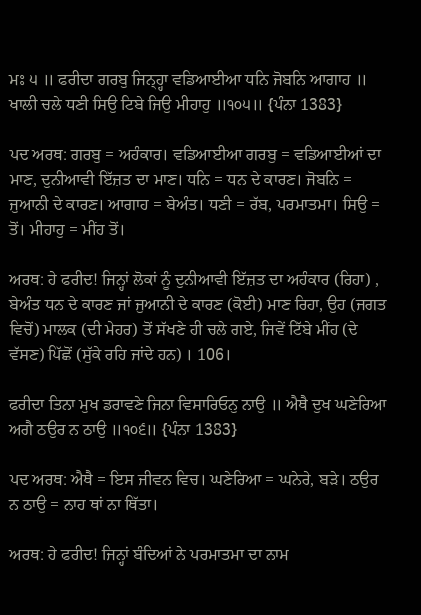ਮਃ ੫ ॥ ਫਰੀਦਾ ਗਰਬੁ ਜਿਨ੍ਹ੍ਹਾ ਵਡਿਆਈਆ ਧਨਿ ਜੋਬਨਿ ਆਗਾਹ ॥ ਖਾਲੀ ਚਲੇ ਧਣੀ ਸਿਉ ਟਿਬੇ ਜਿਉ ਮੀਹਾਹੁ ॥੧੦੫॥ {ਪੰਨਾ 1383}

ਪਦ ਅਰਥ: ਗਰਬੁ = ਅਹੰਕਾਰ। ਵਡਿਆਈਆ ਗਰਬੁ = ਵਡਿਆਈਆਂ ਦਾ ਮਾਣ, ਦੁਨੀਆਵੀ ਇੱਜ਼ਤ ਦਾ ਮਾਣ। ਧਨਿ = ਧਨ ਦੇ ਕਾਰਣ। ਜੋਬਨਿ = ਜੁਆਨੀ ਦੇ ਕਾਰਣ। ਆਗਾਹ = ਬੇਅੰਤ। ਧਣੀ = ਰੱਬ, ਪਰਮਾਤਮਾ। ਸਿਉ = ਤੋਂ। ਮੀਹਾਹੁ = ਮੀਂਹ ਤੋਂ।

ਅਰਥ: ਹੇ ਫਰੀਦ! ਜਿਨ੍ਹਾਂ ਲੋਕਾਂ ਨੂੰ ਦੁਨੀਆਵੀ ਇੱਜ਼ਤ ਦਾ ਅਹੰਕਾਰ (ਰਿਹਾ) , ਬੇਅੰਤ ਧਨ ਦੇ ਕਾਰਣ ਜਾਂ ਜੁਆਨੀ ਦੇ ਕਾਰਣ (ਕੋਈ) ਮਾਣ ਰਿਹਾ, ਉਹ (ਜਗਤ ਵਿਚੋਂ) ਮਾਲਕ (ਦੀ ਮੇਹਰ) ਤੋਂ ਸੱਖਣੇ ਹੀ ਚਲੇ ਗਏ, ਜਿਵੇਂ ਟਿੱਬੇ ਮੀਂਹ (ਦੇ ਵੱਸਣ) ਪਿੱਛੋਂ (ਸੁੱਕੇ ਰਹਿ ਜਾਂਦੇ ਹਨ) । 106।

ਫਰੀਦਾ ਤਿਨਾ ਮੁਖ ਡਰਾਵਣੇ ਜਿਨਾ ਵਿਸਾਰਿਓਨੁ ਨਾਉ ॥ ਐਥੈ ਦੁਖ ਘਣੇਰਿਆ ਅਗੈ ਠਉਰ ਨ ਠਾਉ ॥੧੦੬॥ {ਪੰਨਾ 1383}

ਪਦ ਅਰਥ: ਐਥੈ = ਇਸ ਜੀਵਨ ਵਿਚ। ਘਣੇਰਿਆ = ਘਨੇਰੇ, ਬੜੇ। ਠਉਰ ਨ ਠਾਉ = ਨਾਹ ਥਾਂ ਨਾ ਥਿੱਤਾ।

ਅਰਥ: ਹੇ ਫਰੀਦ! ਜਿਨ੍ਹਾਂ ਬੰਦਿਆਂ ਨੇ ਪਰਮਾਤਮਾ ਦਾ ਨਾਮ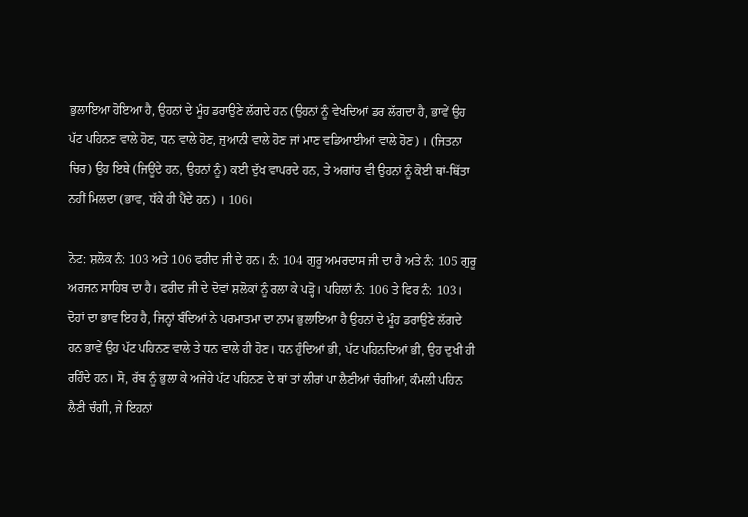ਭੁਲਾਇਆ ਹੋਇਆ ਹੈ, ਉਹਨਾਂ ਦੇ ਮੂੰਹ ਡਰਾਉਣੇ ਲੱਗਦੇ ਹਨ (ਉਹਨਾਂ ਨੂੰ ਵੇਖਦਿਆਂ ਡਰ ਲੱਗਦਾ ਹੈ, ਭਾਵੇਂ ਉਹ ਪੱਟ ਪਹਿਨਣ ਵਾਲੇ ਹੋਣ, ਧਨ ਵਾਲੇ ਹੋਣ, ਜੁਆਨੀ ਵਾਲੇ ਹੋਣ ਜਾਂ ਮਾਣ ਵਡਿਆਈਆਂ ਵਾਲੇ ਹੋਣ) । (ਜਿਤਨਾ ਚਿਰ) ਉਹ ਇਥੇ (ਜਿਊਂਦੇ ਹਨ, ਉਹਨਾਂ ਨੂੰ) ਕਈ ਦੁੱਖ ਵਾਪਰਦੇ ਹਨ, ਤੇ ਅਗਾਂਹ ਵੀ ਉਹਨਾਂ ਨੂੰ ਕੋਈ ਥਾਂ-ਥਿੱਤਾ ਨਹੀਂ ਮਿਲਦਾ (ਭਾਵ, ਧੱਕੇ ਹੀ ਪੈਂਦੇ ਹਨ) । 106।

ਨੋਟ: ਸ਼ਲੋਕ ਨੰ: 103 ਅਤੇ 106 ਫਰੀਦ ਜੀ ਦੇ ਹਨ। ਨੰ: 104 ਗੁਰੂ ਅਮਰਦਾਸ ਜੀ ਦਾ ਹੈ ਅਤੇ ਨੰ: 105 ਗੁਰੂ ਅਰਜਨ ਸਾਹਿਬ ਦਾ ਹੈ। ਫਰੀਦ ਜੀ ਦੇ ਦੋਵਾਂ ਸ਼ਲੋਕਾਂ ਨੂੰ ਰਲਾ ਕੇ ਪੜ੍ਹੋ। ਪਹਿਲਾਂ ਨੰ: 106 ਤੇ ਫਿਰ ਨੰ: 103। ਦੋਹਾਂ ਦਾ ਭਾਵ ਇਹ ਹੈ, ਜਿਨ੍ਹਾਂ ਬੰਦਿਆਂ ਨੇ ਪਰਮਾਤਮਾ ਦਾ ਨਾਮ ਭੁਲਾਇਆ ਹੈ ਉਹਨਾਂ ਦੇ ਮੂੰਹ ਡਰਾਉਣੇ ਲੱਗਦੇ ਹਨ ਭਾਵੇਂ ਉਹ ਪੱਟ ਪਹਿਨਣ ਵਾਲੇ ਤੇ ਧਨ ਵਾਲੇ ਹੀ ਹੋਣ। ਧਨ ਹੁੰਦਿਆਂ ਭੀ, ਪੱਟ ਪਹਿਨਦਿਆਂ ਭੀ, ਉਹ ਦੁਖੀ ਹੀ ਰਹਿੰਦੇ ਹਨ। ਸੋ, ਰੱਬ ਨੂੰ ਭੁਲਾ ਕੇ ਅਜੇਹੇ ਪੱਟ ਪਹਿਨਣ ਦੇ ਥਾਂ ਤਾਂ ਲੀਰਾਂ ਪਾ ਲੈਣੀਆਂ ਚੰਗੀਆਂ, ਕੰਮਲੀ ਪਹਿਨ ਲੈਣੀ ਚੰਗੀ, ਜੇ ਇਹਨਾਂ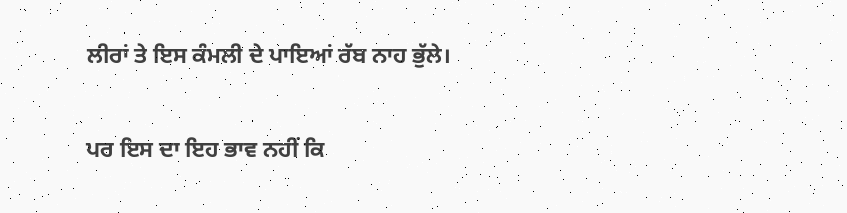ਲੀਰਾਂ ਤੇ ਇਸ ਕੰਮਲੀ ਦੇ ਪਾਇਆਂ ਰੱਬ ਨਾਹ ਭੁੱਲੇ।

ਪਰ ਇਸ ਦਾ ਇਹ ਭਾਵ ਨਹੀਂ ਕਿ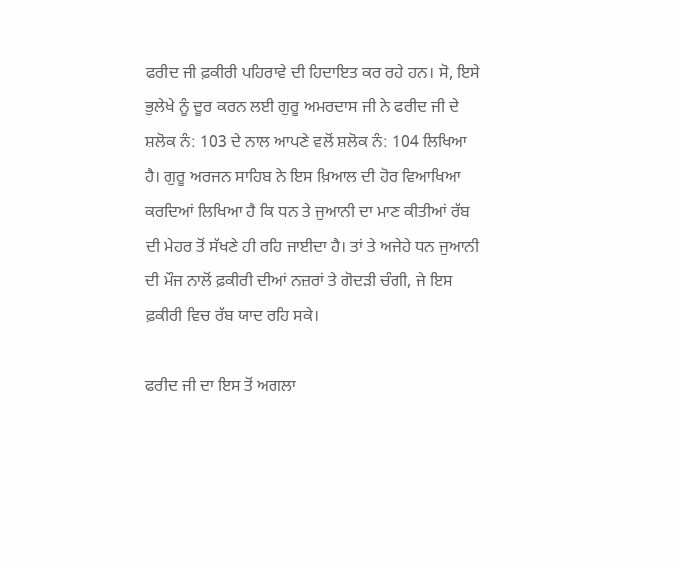ਫਰੀਦ ਜੀ ਫ਼ਕੀਰੀ ਪਹਿਰਾਵੇ ਦੀ ਹਿਦਾਇਤ ਕਰ ਰਹੇ ਹਨ। ਸੋ, ਇਸੇ ਭੁਲੇਖੇ ਨੂੰ ਦੂਰ ਕਰਨ ਲਈ ਗੁਰੂ ਅਮਰਦਾਸ ਜੀ ਨੇ ਫਰੀਦ ਜੀ ਦੇ ਸ਼ਲੋਕ ਨੰ: 103 ਦੇ ਨਾਲ ਆਪਣੇ ਵਲੋਂ ਸ਼ਲੋਕ ਨੰ: 104 ਲਿਖਿਆ ਹੈ। ਗੁਰੂ ਅਰਜਨ ਸਾਹਿਬ ਨੇ ਇਸ ਖ਼ਿਆਲ ਦੀ ਹੋਰ ਵਿਆਖਿਆ ਕਰਦਿਆਂ ਲਿਖਿਆ ਹੈ ਕਿ ਧਨ ਤੇ ਜੁਆਨੀ ਦਾ ਮਾਣ ਕੀਤੀਆਂ ਰੱਬ ਦੀ ਮੇਹਰ ਤੋਂ ਸੱਖਣੇ ਹੀ ਰਹਿ ਜਾਈਦਾ ਹੈ। ਤਾਂ ਤੇ ਅਜੇਹੇ ਧਨ ਜੁਆਨੀ ਦੀ ਮੌਜ ਨਾਲੋਂ ਫ਼ਕੀਰੀ ਦੀਆਂ ਨਜ਼ਰਾਂ ਤੇ ਗੋਦੜੀ ਚੰਗੀ, ਜੇ ਇਸ ਫ਼ਕੀਰੀ ਵਿਚ ਰੱਬ ਯਾਦ ਰਹਿ ਸਕੇ।

ਫਰੀਦ ਜੀ ਦਾ ਇਸ ਤੋਂ ਅਗਲਾ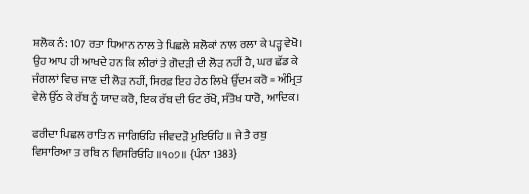ਸ਼ਲੋਕ ਨੰ: 107 ਰਤਾ ਧਿਆਨ ਨਾਲ ਤੇ ਪਿਛਲੇ ਸ਼ਲੋਕਾਂ ਨਾਲ ਰਲਾ ਕੇ ਪੜ੍ਹ ਵੇਖੋ। ਉਹ ਆਪ ਹੀ ਆਖਦੇ ਹਨ ਕਿ ਲੀਰਾਂ ਤੇ ਗੋਦੜੀ ਦੀ ਲੋੜ ਨਹੀਂ ਹੈ, ਘਰ ਛੱਡ ਕੇ ਜੰਗਲਾਂ ਵਿਚ ਜਾਣ ਦੀ ਲੋੜ ਨਹੀਂ, ਸਿਰਫ਼ ਇਹ ਹੇਠ ਲਿਖੇ ਉੱਦਮ ਕਰੋ = ਅੰਮ੍ਰਿਤ ਵੇਲੇ ਉੱਠ ਕੇ ਰੱਬ ਨੂੰ ਯਾਦ ਕਰੋ, ਇਕ ਰੱਬ ਦੀ ਓਟ ਰੱਖੋ, ਸੰਤੋਖ ਧਾਰੋ, ਆਦਿਕ।

ਫਰੀਦਾ ਪਿਛਲ ਰਾਤਿ ਨ ਜਾਗਿਓਹਿ ਜੀਵਦੜੋ ਮੁਇਓਹਿ ॥ ਜੇ ਤੈ ਰਬੁ ਵਿਸਾਰਿਆ ਤ ਰਬਿ ਨ ਵਿਸਰਿਓਹਿ ॥੧੦੭॥ {ਪੰਨਾ 1383}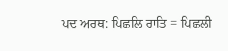ਪਦ ਅਰਥ: ਪਿਛਲਿ ਰਾਤਿ = ਪਿਛਲੀ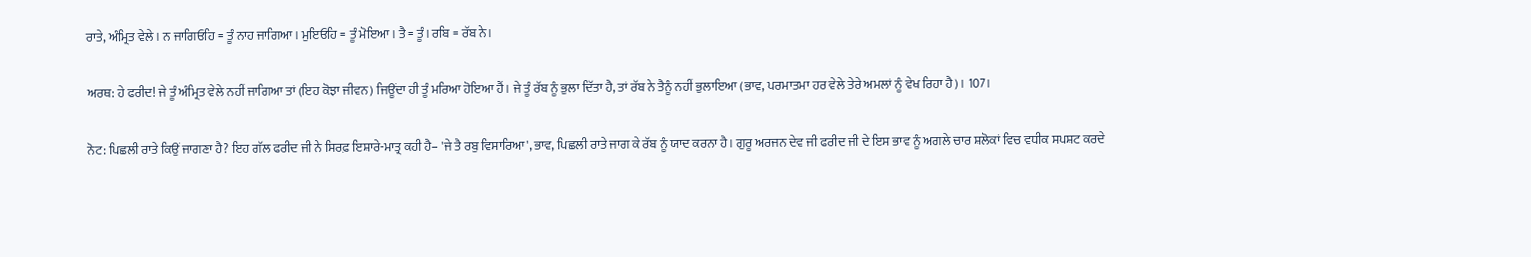ਰਾਤੇ, ਅੰਮ੍ਰਿਤ ਵੇਲੇ। ਨ ਜਾਗਿਓਹਿ = ਤੂੰ ਨਾਹ ਜਾਗਿਆ। ਮੁਇਓਹਿ = ਤੂੰ ਮੋਇਆ। ਤੈ = ਤੂੰ। ਰਬਿ = ਰੱਬ ਨੇ।

ਅਰਥ: ਹੇ ਫਰੀਦ! ਜੇ ਤੂੰ ਅੰਮ੍ਰਿਤ ਵੇਲੇ ਨਹੀਂ ਜਾਗਿਆ ਤਾਂ (ਇਹ ਕੋਝਾ ਜੀਵਨ) ਜਿਊਂਦਾ ਹੀ ਤੂੰ ਮਰਿਆ ਹੋਇਆ ਹੈਂ। ਜੇ ਤੂੰ ਰੱਬ ਨੂੰ ਭੁਲਾ ਦਿੱਤਾ ਹੈ, ਤਾਂ ਰੱਬ ਨੇ ਤੈਨੂੰ ਨਹੀਂ ਭੁਲਾਇਆ (ਭਾਵ, ਪਰਮਾਤਮਾ ਹਰ ਵੇਲੇ ਤੇਰੇ ਅਮਲਾਂ ਨੂੰ ਵੇਖ ਰਿਹਾ ਹੈ) । 107।

ਨੋਟ: ਪਿਛਲੀ ਰਾਤੇ ਕਿਉਂ ਜਾਗਣਾ ਹੈ? ਇਹ ਗੱਲ ਫਰੀਦ ਜੀ ਨੇ ਸਿਰਫ਼ ਇਸ਼ਾਰੇ-ਮਾਤ੍ਰ ਕਹੀ ਹੈ– 'ਜੇ ਤੈ ਰਬੁ ਵਿਸਾਰਿਆ', ਭਾਵ, ਪਿਛਲੀ ਰਾਤੇ ਜਾਗ ਕੇ ਰੱਬ ਨੂੰ ਯਾਦ ਕਰਨਾ ਹੈ। ਗੁਰੂ ਅਰਜਨ ਦੇਵ ਜੀ ਫਰੀਦ ਜੀ ਦੇ ਇਸ ਭਾਵ ਨੂੰ ਅਗਲੇ ਚਾਰ ਸ਼ਲੋਕਾਂ ਵਿਚ ਵਧੀਕ ਸਪਸ਼ਟ ਕਰਦੇ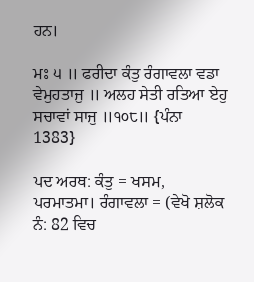ਹਨ।

ਮਃ ੫ ॥ ਫਰੀਦਾ ਕੰਤੁ ਰੰਗਾਵਲਾ ਵਡਾ ਵੇਮੁਹਤਾਜੁ ॥ ਅਲਹ ਸੇਤੀ ਰਤਿਆ ਏਹੁ ਸਚਾਵਾਂ ਸਾਜੁ ॥੧੦੮॥ {ਪੰਨਾ 1383}

ਪਦ ਅਰਥ: ਕੰਤੁ = ਖਸਮ, ਪਰਮਾਤਮਾ। ਰੰਗਾਵਲਾ = (ਵੇਖੋ ਸ਼ਲੋਕ ਨੰ: 82 ਵਿਚ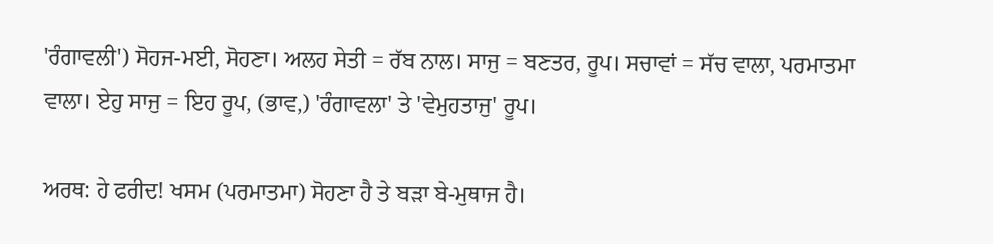'ਰੰਗਾਵਲੀ') ਸੋਹਜ-ਮਈ, ਸੋਹਣਾ। ਅਲਹ ਸੇਤੀ = ਰੱਬ ਨਾਲ। ਸਾਜੁ = ਬਣਤਰ, ਰੂਪ। ਸਚਾਵਾਂ = ਸੱਚ ਵਾਲਾ, ਪਰਮਾਤਮਾ ਵਾਲਾ। ਏਹੁ ਸਾਜੁ = ਇਹ ਰੂਪ, (ਭਾਵ,) 'ਰੰਗਾਵਲਾ' ਤੇ 'ਵੇਮੁਹਤਾਜੁ' ਰੂਪ।

ਅਰਥ: ਹੇ ਫਰੀਦ! ਖਸਮ (ਪਰਮਾਤਮਾ) ਸੋਹਣਾ ਹੈ ਤੇ ਬੜਾ ਬੇ-ਮੁਥਾਜ ਹੈ।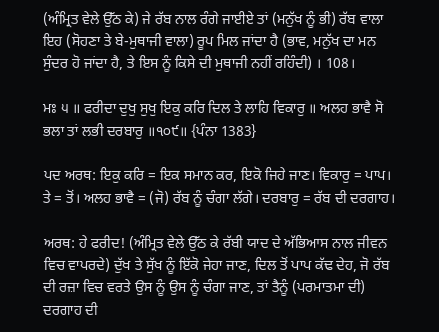(ਅੰਮ੍ਰਿਤ ਵੇਲੇ ਉੱਠ ਕੇ) ਜੇ ਰੱਬ ਨਾਲ ਰੰਗੇ ਜਾਈਏ ਤਾਂ (ਮਨੁੱਖ ਨੂੰ ਭੀ) ਰੱਬ ਵਾਲਾ ਇਹ (ਸੋਹਣਾ ਤੇ ਬੇ-ਮੁਥਾਜੀ ਵਾਲਾ) ਰੂਪ ਮਿਲ ਜਾਂਦਾ ਹੈ (ਭਾਵ, ਮਨੁੱਖ ਦਾ ਮਨ ਸੁੰਦਰ ਹੋ ਜਾਂਦਾ ਹੈ, ਤੇ ਇਸ ਨੂੰ ਕਿਸੇ ਦੀ ਮੁਥਾਜੀ ਨਹੀਂ ਰਹਿੰਦੀ) । 108।

ਮਃ ੫ ॥ ਫਰੀਦਾ ਦੁਖੁ ਸੁਖੁ ਇਕੁ ਕਰਿ ਦਿਲ ਤੇ ਲਾਹਿ ਵਿਕਾਰੁ ॥ ਅਲਹ ਭਾਵੈ ਸੋ ਭਲਾ ਤਾਂ ਲਭੀ ਦਰਬਾਰੁ ॥੧੦੯॥ {ਪੰਨਾ 1383}

ਪਦ ਅਰਥ: ਇਕੁ ਕਰਿ = ਇਕ ਸਮਾਨ ਕਰ, ਇਕੋ ਜਿਹੇ ਜਾਣ। ਵਿਕਾਰੁ = ਪਾਪ। ਤੇ = ਤੋਂ। ਅਲਹ ਭਾਵੈ = (ਜੋ) ਰੱਬ ਨੂੰ ਚੰਗਾ ਲੱਗੇ। ਦਰਬਾਰੁ = ਰੱਬ ਦੀ ਦਰਗਾਹ।

ਅਰਥ: ਹੇ ਫਰੀਦ! (ਅੰਮ੍ਰਿਤ ਵੇਲੇ ਉੱਠ ਕੇ ਰੱਬੀ ਯਾਦ ਦੇ ਅੱਭਿਆਸ ਨਾਲ ਜੀਵਨ ਵਿਚ ਵਾਪਰਦੇ) ਦੁੱਖ ਤੇ ਸੁੱਖ ਨੂੰ ਇੱਕੋ ਜੇਹਾ ਜਾਣ, ਦਿਲ ਤੋਂ ਪਾਪ ਕੱਢ ਦੇਹ, ਜੋ ਰੱਬ ਦੀ ਰਜ਼ਾ ਵਿਚ ਵਰਤੇ ਉਸ ਨੂੰ ਉਸ ਨੂੰ ਚੰਗਾ ਜਾਣ, ਤਾਂ ਤੈਨੂੰ (ਪਰਮਾਤਮਾ ਦੀ) ਦਰਗਾਹ ਦੀ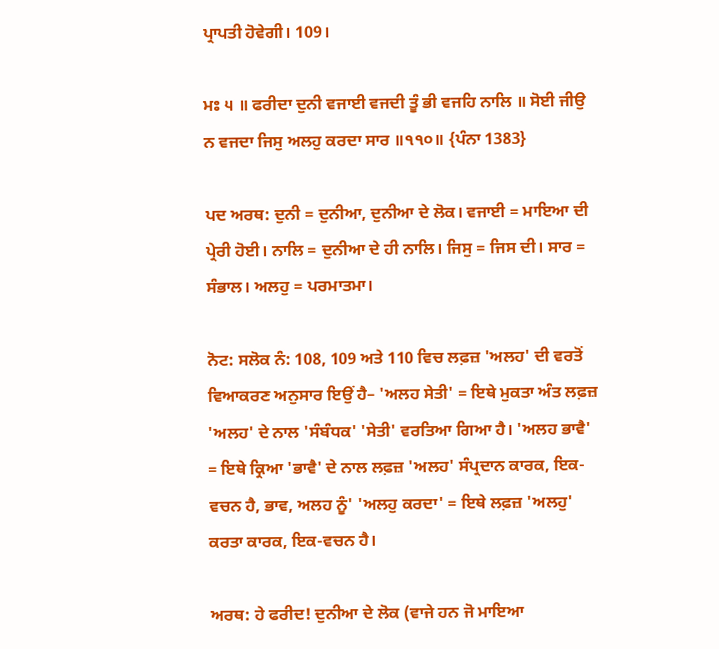ਪ੍ਰਾਪਤੀ ਹੋਵੇਗੀ। 109।

ਮਃ ੫ ॥ ਫਰੀਦਾ ਦੁਨੀ ਵਜਾਈ ਵਜਦੀ ਤੂੰ ਭੀ ਵਜਹਿ ਨਾਲਿ ॥ ਸੋਈ ਜੀਉ ਨ ਵਜਦਾ ਜਿਸੁ ਅਲਹੁ ਕਰਦਾ ਸਾਰ ॥੧੧੦॥ {ਪੰਨਾ 1383}

ਪਦ ਅਰਥ: ਦੁਨੀ = ਦੁਨੀਆ, ਦੁਨੀਆ ਦੇ ਲੋਕ। ਵਜਾਈ = ਮਾਇਆ ਦੀ ਪ੍ਰੇਰੀ ਹੋਈ। ਨਾਲਿ = ਦੁਨੀਆ ਦੇ ਹੀ ਨਾਲਿ। ਜਿਸੁ = ਜਿਸ ਦੀ। ਸਾਰ = ਸੰਭਾਲ। ਅਲਹੁ = ਪਰਮਾਤਮਾ।

ਨੋਟ: ਸਲੋਕ ਨੰ: 108, 109 ਅਤੇ 110 ਵਿਚ ਲਫ਼ਜ਼ 'ਅਲਹ' ਦੀ ਵਰਤੋਂ ਵਿਆਕਰਣ ਅਨੁਸਾਰ ਇਉਂ ਹੈ– 'ਅਲਹ ਸੇਤੀ' = ਇਥੇ ਮੁਕਤਾ ਅੰਤ ਲਫ਼ਜ਼ 'ਅਲਹ' ਦੇ ਨਾਲ 'ਸੰਬੰਧਕ' 'ਸੇਤੀ' ਵਰਤਿਆ ਗਿਆ ਹੈ। 'ਅਲਹ ਭਾਵੈ' = ਇਥੇ ਕ੍ਰਿਆ 'ਭਾਵੈ' ਦੇ ਨਾਲ ਲਫ਼ਜ਼ 'ਅਲਹ' ਸੰਪ੍ਰਦਾਨ ਕਾਰਕ, ਇਕ-ਵਚਨ ਹੈ, ਭਾਵ, ਅਲਹ ਨੂੰ' 'ਅਲਹੁ ਕਰਦਾ' = ਇਥੇ ਲਫ਼ਜ਼ 'ਅਲਹੁ' ਕਰਤਾ ਕਾਰਕ, ਇਕ-ਵਚਨ ਹੈ।

ਅਰਥ: ਹੇ ਫਰੀਦ! ਦੁਨੀਆ ਦੇ ਲੋਕ (ਵਾਜੇ ਹਨ ਜੋ ਮਾਇਆ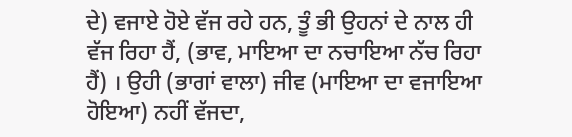ਦੇ) ਵਜਾਏ ਹੋਏ ਵੱਜ ਰਹੇ ਹਨ, ਤੂੰ ਭੀ ਉਹਨਾਂ ਦੇ ਨਾਲ ਹੀ ਵੱਜ ਰਿਹਾ ਹੈਂ, (ਭਾਵ, ਮਾਇਆ ਦਾ ਨਚਾਇਆ ਨੱਚ ਰਿਹਾ ਹੈਂ) । ਉਹੀ (ਭਾਗਾਂ ਵਾਲਾ) ਜੀਵ (ਮਾਇਆ ਦਾ ਵਜਾਇਆ ਹੋਇਆ) ਨਹੀਂ ਵੱਜਦਾ,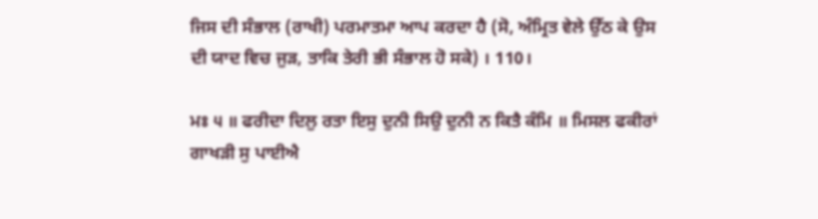ਜਿਸ ਦੀ ਸੰਭਾਲ (ਰਾਖੀ) ਪਰਮਾਤਮਾ ਆਪ ਕਰਦਾ ਹੈ (ਸੋ, ਅੰਮ੍ਰਿਤ ਵੇਲੇ ਉੱਠ ਕੇ ਉਸ ਦੀ ਯਾਦ ਵਿਚ ਜੁੜ, ਤਾਕਿ ਤੇਰੀ ਭੀ ਸੰਭਾਲ ਹੋ ਸਕੇ) । 110।

ਮਃ ੫ ॥ ਫਰੀਦਾ ਦਿਲੁ ਰਤਾ ਇਸੁ ਦੁਨੀ ਸਿਉ ਦੁਨੀ ਨ ਕਿਤੈ ਕੰਮਿ ॥ ਮਿਸਲ ਫਕੀਰਾਂ ਗਾਖੜੀ ਸੁ ਪਾਈਐ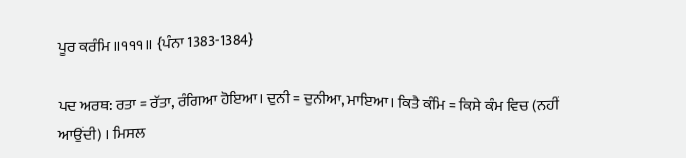ਪੂਰ ਕਰੰਮਿ ॥੧੧੧॥ {ਪੰਨਾ 1383-1384}

ਪਦ ਅਰਥ: ਰਤਾ = ਰੱਤਾ, ਰੰਗਿਆ ਹੋਇਆ। ਦੁਨੀ = ਦੁਨੀਆ, ਮਾਇਆ। ਕਿਤੈ ਕੰਮਿ = ਕਿਸੇ ਕੰਮ ਵਿਚ (ਨਹੀਂ ਆਉਂਦੀ) । ਮਿਸਲ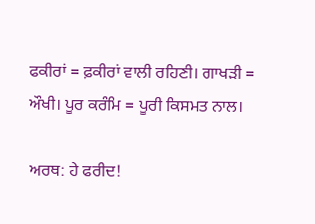ਫਕੀਰਾਂ = ਫ਼ਕੀਰਾਂ ਵਾਲੀ ਰਹਿਣੀ। ਗਾਖੜੀ = ਔਖੀ। ਪੂਰ ਕਰੰਮਿ = ਪੂਰੀ ਕਿਸਮਤ ਨਾਲ।

ਅਰਥ: ਹੇ ਫਰੀਦ!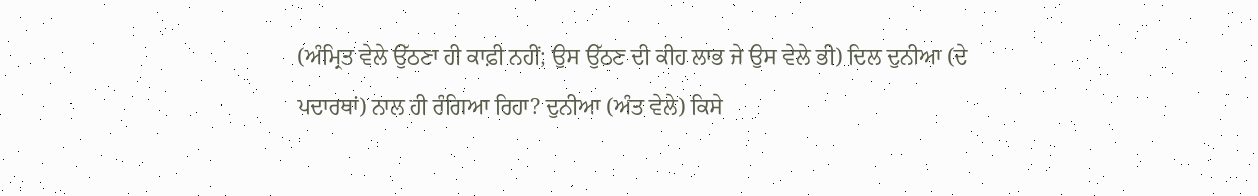(ਅੰਮ੍ਰਿਤ ਵੇਲੇ ਉੱਠਣਾ ਹੀ ਕਾਫ਼ੀ ਨਹੀਂ; ਉਸ ਉੱਠਣ ਦੀ ਕੀਹ ਲਾਭ ਜੇ ਉਸ ਵੇਲੇ ਭੀ) ਦਿਲ ਦੁਨੀਆ (ਦੇ ਪਦਾਰਥਾਂ) ਨਾਲ ਹੀ ਰੰਗਿਆ ਰਿਹਾ? ਦੁਨੀਆ (ਅੰਤ ਵੇਲੇ) ਕਿਸੇ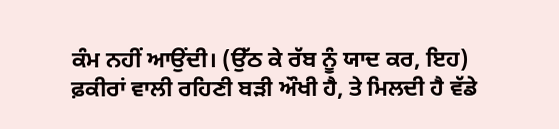ਕੰਮ ਨਹੀਂ ਆਉਂਦੀ। (ਉੱਠ ਕੇ ਰੱਬ ਨੂੰ ਯਾਦ ਕਰ, ਇਹ) ਫ਼ਕੀਰਾਂ ਵਾਲੀ ਰਹਿਣੀ ਬੜੀ ਔਖੀ ਹੈ, ਤੇ ਮਿਲਦੀ ਹੈ ਵੱਡੇ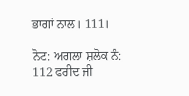ਭਾਗਾਂ ਨਾਲ। 111।

ਨੋਟ: ਅਗਲਾ ਸ਼ਲੋਕ ਨੰ: 112 ਫਰੀਦ ਜੀ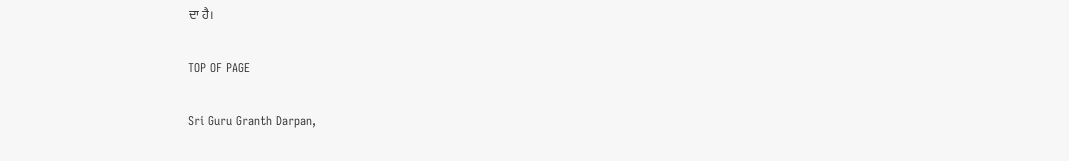ਦਾ ਹੈ।

TOP OF PAGE

Sri Guru Granth Darpan,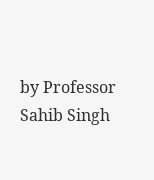by Professor Sahib Singh